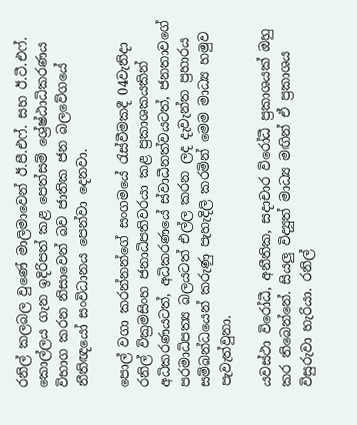රනිල් කලබල වුණේ මාලිමාවෙන් ඊ.පී.එෆ්. සහ ඊ.ටී.එෆ්. කොල්ලය ගැන ඉදිරිපත් කළ පෙත්සම් ශ්‍රේෂ්ඨාධිකරණය විභාග කරන නිසාවෙන් බව ජාතික ජන බලවේගයේ නීතිඥයෝ සංවිධානය පෙන්වා දෙනවා.

පොල් වගා කරන්නන්ගේ සංගමයේ රැස්වීමකදී 04වැනිදා රනිල් වික්‍රමසිංහ ජනාධිපතිවරයා කළ ප්‍රකාශකයකින් අධිකරණයටත්, අධිකරණයේ ස්වාධීනත්වයටත්, ජනතාවගේ පරමාධිපත්‍ය බලයටත් එල්ල කරන ලද දැවැන්ත ප්‍රහාරය සම්බන්ධයෙන් කරුණු පැහැදිලි කරමින් මෙම මාධ්‍ය හමුව පැවැත්වුනා.

යවස්ථා විරෝධී, අනීතික, සදාචාර විරෝධී ප්‍රකාශයක් ඔහු කර තිබෙන්නේ. සියලු විද්‍යුත් මාධ්‍ය මඟින් ඒ ප්‍රකාශය විසුරුවා හැරියා. රනිල්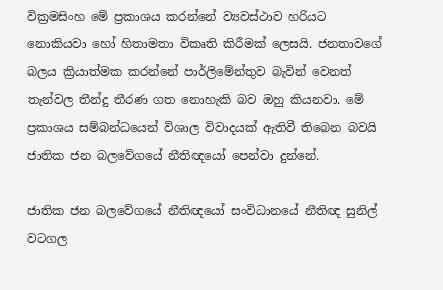වික්‍රමසිංහ මේ ප්‍රකාශය කරන්නේ ව්‍යවස්ථාව හරියට නොකියවා හෝ හිතාමතා විකෘති කිරීමක් ලෙසයි. ජනතාවගේ බලය ක්‍රියාත්මක කරන්නේ පාර්ලිමේන්තුව බැවින් වෙනත් තැන්වල තීන්දු තීරණ ගත නොහැකි බව ඔහු කියනවා. මේ ප්‍රකාශය සම්බන්ධයෙන් විශාල විවාදයක් ඇතිවී තිබෙන බවයි ජාතික ජන බලවේගයේ නීතිඥයෝ පෙන්වා දුන්නේ.

ජාතික ජන බලවේගයේ නීතිඥයෝ සංවිධානයේ නීතිඥ සුනිල් වටගල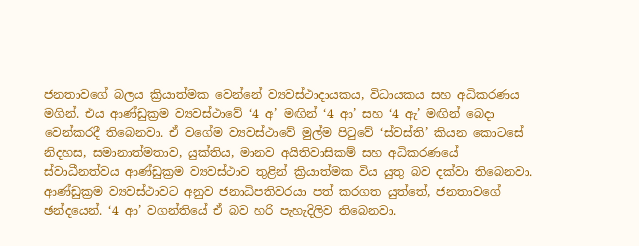ජනතාවගේ බලය ක්‍රියාත්මක වෙන්නේ ව්‍යවස්ථාදායකය, විධායකය සහ අධිකරණය මගින්. එය ආණ්ඩුක්‍රම ව්‍යවස්ථාවේ ‘4 අ’ මඟින් ‘4 ආ’ සහ ‘4 ඇ’ මඟින් බෙදා වෙන්කරදී තිබෙනවා. ඒ වගේම ව්‍යවස්ථාවේ මුල්ම පිටුවේ ‘ස්වස්ති’ කියන කොටසේ නිදහස, සමානාත්මතාව, යුක්තිය, මානව අයිතිවාසිකම් සහ අධිකරණයේ ස්වාධීනත්වය ආණ්ඩුක්‍රම ව්‍යවස්ථාව තුළින් ක්‍රියාත්මක විය යුතු බව දක්වා තිබෙනවා. ආණ්ඩුක්‍රම ව්‍යවස්ථාවට අනුව ජනාධිපතිවරයා පත් කරගත යුත්තේ, ජනතාවගේ ඡන්දයෙන්. ‘4 ආ’ වගන්තියේ ඒ බව හරි පැහැදිලිව තිබෙනවා.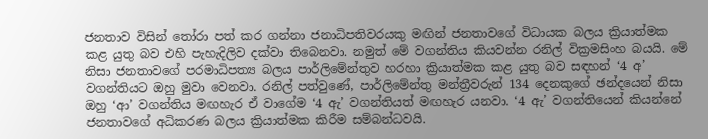ජනතාව විසින් තෝරා පත් කර ගන්නා ජනාධිපතිවරයකු මඟින් ජනතාවගේ විධායක බලය ක්‍රියාත්මක කළ යුතු බව එහි පැහැදිලිව දක්වා තිබෙනවා. නමුත් මේ වගන්තිය කියවන්න රනිල් වික්‍රමසිංහ බයයි. මේ නිසා ජනතාවගේ පරමාධිපත්‍ය බලය පාර්ලිමේන්තුව හරහා ක්‍රියාත්මක කළ යුතු බව සඳහන් ‘4 අ’ වගන්තියට ඔහු මුවා වෙනවා. රනිල් පත්වුණේ, පාර්ලිමේන්තු මන්ත්‍රීවරුන් 134 දෙනකුගේ ඡන්දයෙන් නිසා ඔහු ‘ආ’ වගන්තිය මඟහැර ඒ වාගේම ‘4 ඇ’ වගන්තියත් මඟහැර යනවා. ‘4 ඇ’ වගන්තියෙන් කියන්නේ ජනතාවගේ අධිකරණ බලය ක්‍රියාත්මක කිරීම සම්බන්ධවයි.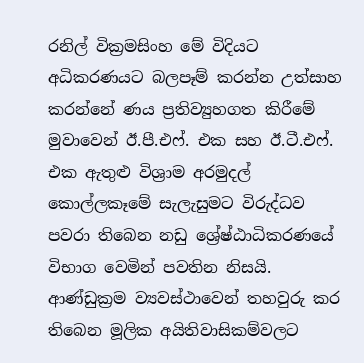රනිල් වික්‍රමසිංහ මේ විදියට අධිකරණයට බලපෑම් කරන්න උත්සාහ කරන්නේ ණය ප්‍රතිව්‍යුහගත කිරීමේ මුවාවෙන් ඊ.පී.එෆ්. එක සහ ඊ.ටී.එෆ්. එක ඇතුළු විශ්‍රාම අරමුදල් කොල්ලකෑමේ සැලැසුමට විරුද්ධව පවරා තිබෙන නඩු ශ්‍රේෂ්ඨාධිකරණයේ විභාග වෙමින් පවතින නිසයි. ආණ්ඩුක්‍රම ව්‍යවස්ථාවෙන් තහවුරු කර තිබෙන මූලික අයිතිවාසිකම්වලට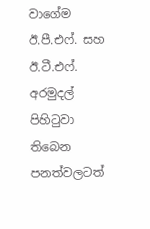වාගේම ඊ.පී.එෆ්. සහ ඊ.ටී.එෆ්. අරමුදල් පිහිටුවා තිබෙන පනත්වලටත්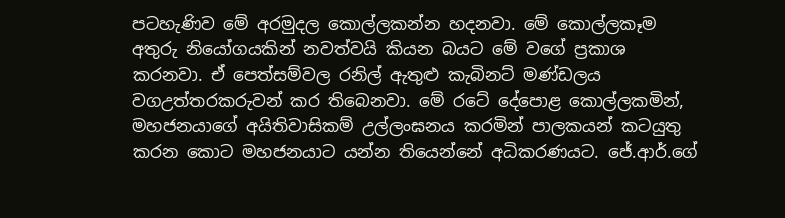පටහැණිව මේ අරමුදල කොල්ලකන්න හදනවා. මේ කොල්ලකෑම අතුරු නියෝගයකින් නවත්වයි කියන බයට මේ වගේ ප්‍රකාශ කරනවා. ඒ පෙත්සම්වල රනිල් ඇතුළු කැබිනට් මණ්ඩලය වගඋත්තරකරුවන් කර තිබෙනවා. මේ රටේ දේපොළ කොල්ලකමින්, මහජනයාගේ අයිතිවාසිකම් උල්ලංඝනය කරමින් පාලකයන් කටයුතු කරන කොට මහජනයාට යන්න තියෙන්නේ අධිකරණයට. ජේ.ආර්.ගේ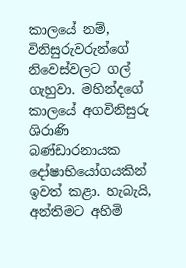කාලයේ නම්, විනිසුරුවරුන්ගේ නිවෙස්වලට ගල් ගැහුවා. මහින්දගේ කාලයේ අගවිනිසුරු ශිරාණි බණ්ඩාරනායක දෝෂාභියෝගයකින් ඉවත් කළා. හැබැයි, අන්තිමට අහිමි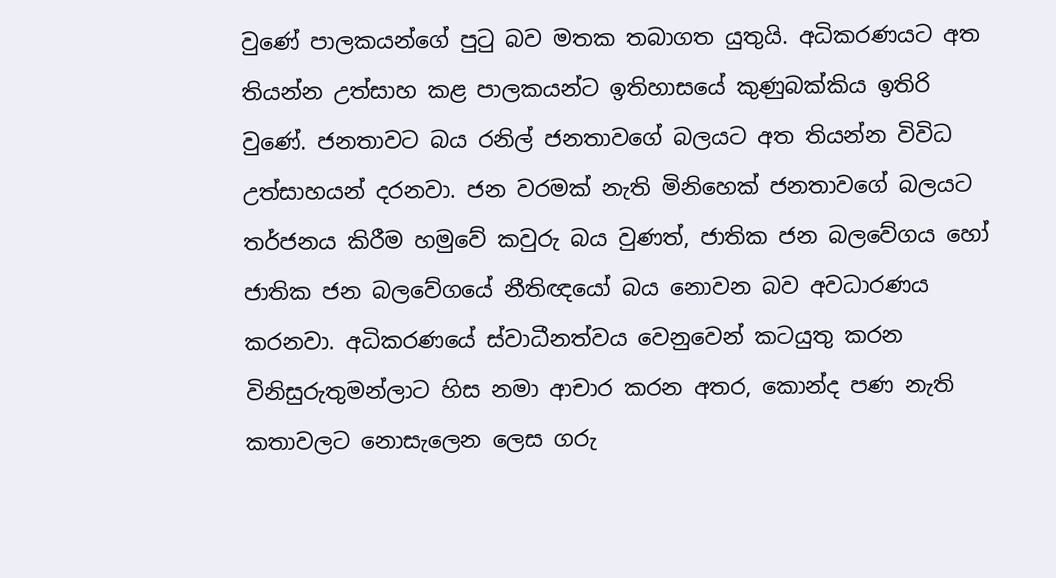වුණේ පාලකයන්ගේ පුටු බව මතක තබාගත යුතුයි. අධිකරණයට අත තියන්න උත්සාහ කළ පාලකයන්ට ඉතිහාසයේ කුණුබක්කිය ඉතිරි වුණේ. ජනතාවට බය රනිල් ජනතාවගේ බලයට අත තියන්න විවිධ උත්සාහයන් දරනවා. ජන වරමක් නැති මිනිහෙක් ජනතාවගේ බලයට තර්ජනය කිරීම හමුවේ කවුරු බය වුණත්, ජාතික ජන බලවේගය හෝ ජාතික ජන බලවේගයේ නීතිඥයෝ බය නොවන බව අවධාරණය කරනවා. අධිකරණයේ ස්වාධීනත්වය වෙනුවෙන් කටයුතු කරන විනිසුරුතුමන්ලාට හිස නමා ආචාර කරන අතර, කොන්ද පණ නැති කතාවලට නොසැලෙන ලෙස ගරු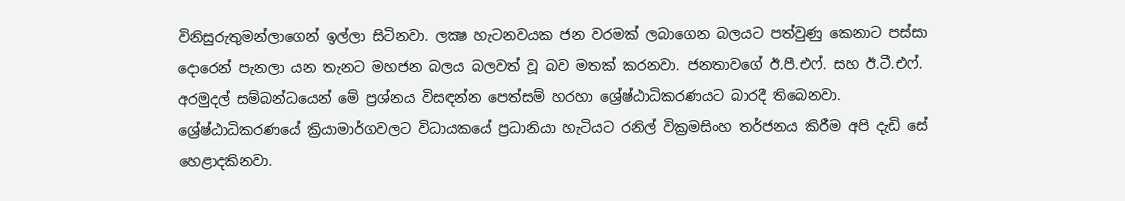විනිසුරුතුමන්ලාගෙන් ඉල්ලා සිටිනවා. ලක්‍ෂ හැටනවයක ජන වරමක් ලබාගෙන බලයට පත්වුණු කෙනාට පස්සා දොරෙන් පැනලා යන තැනට මහජන බලය බලවත් වූ බව මතක් කරනවා. ජනතාවගේ ඊ.පී.එෆ්. සහ ඊ.ටී.එෆ්. අරමුදල් සම්බන්ධයෙන් මේ ප්‍රශ්නය විසඳන්න පෙත්සම් හරහා ශ්‍රේෂ්ඨාධිකරණයට බාරදී තිබෙනවා. ශ්‍රේෂ්ඨාධිකරණයේ ක්‍රියාමාර්ගවලට විධායකයේ ප්‍රධානියා හැටියට රනිල් වික්‍රමසිංහ තර්ජනය කිරීම අපි දැඩි සේ හෙළාදකිනවා.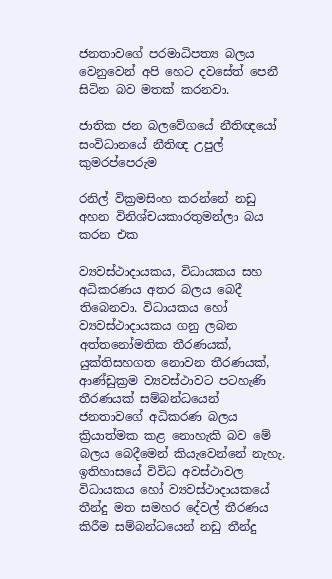ජනතාවගේ පරමාධිපත්‍ය බලය වෙනුවෙන් අපි හෙට දවසේත් පෙනී සිටින බව මතක් කරනවා.

ජාතික ජන බලවේගයේ නීතිඥයෝ සංවිධානයේ නීතිඥ උපුල් කුමරප්පෙරුම

රනිල් වික්‍රමසිංහ කරන්නේ නඩු අහන විනිශ්චයකාරතුමන්ලා බය කරන එක

ව්‍යවස්ථාදායකය, විධායකය සහ අධිකරණය අතර බලය බෙදී තිබෙනවා. විධායකය හෝ ව්‍යවස්ථාදායකය ගනු ලබන අත්තනෝමතික තීරණයක්, යුක්තිසහගත නොවන තීරණයක්, ආණ්ඩුක්‍රම ව්‍යවස්ථාවට පටහැණි තීරණයක් සම්බන්ධයෙන් ජනතාවගේ අධිකරණ බලය ක්‍රියාත්මක කළ නොහැකි බව මේ බලය බෙදීමෙන් කියැවෙන්නේ නැහැ. ඉතිහාසයේ විවිධ අවස්ථාවල විධායකය හෝ ව්‍යවස්ථාදායකයේ තීන්දු මත සමහර දේවල් තීරණය කිරීම සම්බන්ධයෙන් නඩු තීන්දු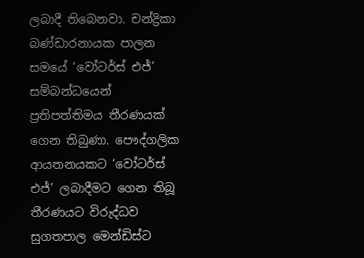ලබාදී තිබෙනවා. චන්ද්‍රිකා බණ්ඩාරනායක පාලන සමයේ ‘වෝටර්ස් එජ්’ සම්බන්ධයෙන් ප්‍රතිපත්තිමය තීරණයක් ගෙන තිබුණා. පෞද්ගලික ආයතනයකට ‘වෝටර්ස් එජ්’ ලබාදීමට ගෙන තිබූ තීරණයට විරුද්ධව සුගතපාල මෙන්ඩිස්ට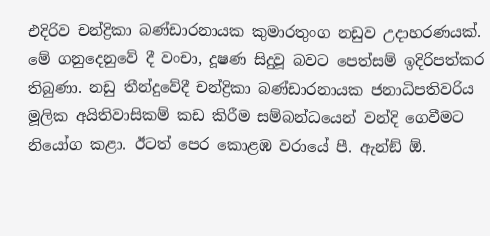එදිරිව චන්ද්‍රිකා බණ්ඩාරනායක කුමාරතුංග නඩුව උදාහරණයක්. මේ ගනුදෙනුවේ දී වංචා, දූෂණ සිදුවූ බවට පෙත්සම් ඉදිරිපත්කර තිබුණා. නඩු තීන්දුවේදී චන්ද්‍රිකා බණ්ඩාරනායක ජනාධිපතිවරිය මූලික අයිතිවාසිකම් කඩ කිරීම සම්බන්ධයෙන් වන්දි ගෙවීමට නියෝග කළා. ඊටත් පෙර කොළඹ වරායේ පී. ඇන්ඞ් ඕ.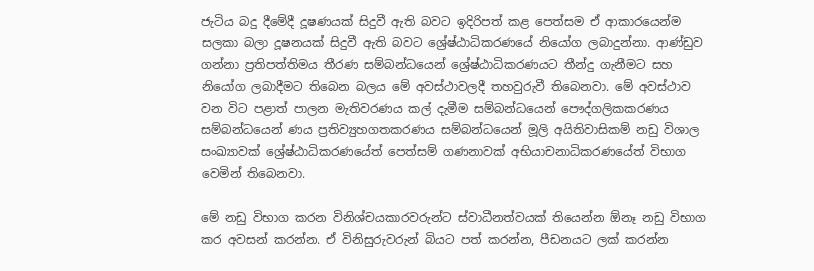ජැටිය බදු දීමේදී දූෂණයක් සිදුවී ඇති බවට ඉදිරිපත් කළ පෙත්සම ඒ ආකාරයෙන්ම සලකා බලා දූෂනයක් සිදුවී ඇති බවට ශ්‍රේෂ්ඨාධිකරණයේ නියෝග ලබාදුන්නා. ආණ්ඩුව ගන්නා ප්‍රතිපත්තිමය තීරණ සම්බන්ධයෙන් ශ්‍රේෂ්ඨාධිකරණයට තීන්දු ගැනීමට සහ නියෝග ලබාදීමට තිබෙන බලය මේ අවස්ථාවලදී තහවුරුවී තිබෙනවා. මේ අවස්ථාව වන විට පළාත් පාලන මැතිවරණය කල් දැමීම සම්බන්ධයෙන් පෞද්ගලිකකරණය සම්බන්ධයෙන් ණය ප්‍රතිව්‍යුහගතකරණය සම්බන්ධයෙන් මූලි අයිතිවාසිකම් නඩු විශාල සංඛ්‍යාවක් ශ්‍රේෂ්ඨාධිකරණයේත් පෙත්සම් ගණනාවක් අභියාචනාධිකරණයේත් විභාග වෙමින් තිබෙනවා.

මේ නඩු විභාග කරන විනිශ්චයකාරවරුන්ට ස්වාධීනත්වයක් තියෙන්න ඕනෑ නඩු විභාග කර අවසන් කරන්න. ඒ විනිසුරුවරුන් බියට පත් කරන්න, පීඩනයට ලක් කරන්න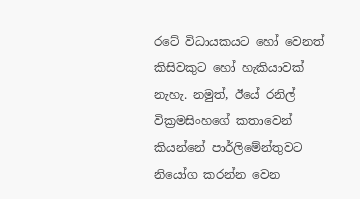රටේ විධායකයට හෝ වෙනත් කිසිවකුට හෝ හැකියාවක් නැහැ. නමුත්, ඊයේ රනිල් වික්‍රමසිංහගේ කතාවෙන් කියන්නේ පාර්ලිමේන්තුවට නියෝග කරන්න වෙන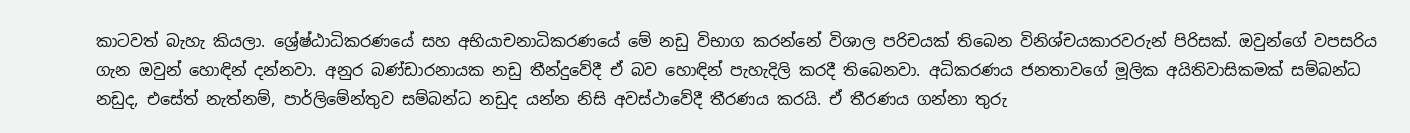කාටවත් බැහැ කියලා. ශ්‍රේෂ්ඨාධිකරණයේ සහ අභියාචනාධිකරණයේ මේ නඩු විභාග කරන්නේ විශාල පරිචයක් තිබෙන විනිශ්චයකාරවරුන් පිරිසක්. ඔවුන්ගේ වපසරිය ගැන ඔවුන් හොඳින් දන්නවා. අනුර බණ්ඩාරනායක නඩු තීන්දුවේදී ඒ බව හොඳින් පැහැදිලි කරදී තිබෙනවා. අධිකරණය ජනතාවගේ මූලික අයිතිවාසිකමක් සම්බන්ධ නඩුද, එසේත් නැත්නම්, පාර්ලිමේන්තුව සම්බන්ධ නඩුද යන්න නිසි අවස්ථාවේදී තීරණය කරයි. ඒ තීරණය ගන්නා තුරු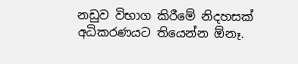නඩුව විභාග කිරීමේ නිදහසක් අධිකරණයට තියෙන්න ඕනෑ.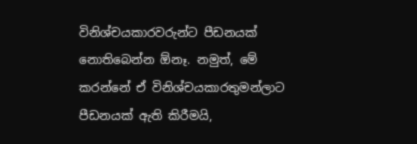විනිශ්චයකාරවරුන්ට පීඩනයක් නොතිබෙන්න ඕනෑ. නමුත්, මේ කරන්නේ ඒ විනිශ්චයකාරතුමන්ලාට පීඩනයක් ඇති කිරීමයි,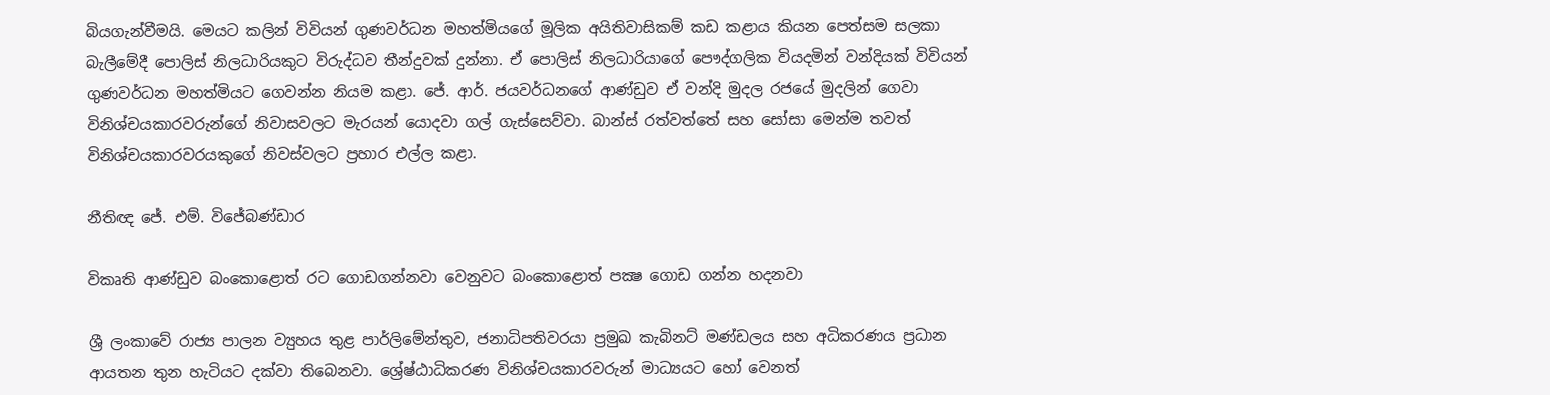බියගැන්වීමයි. මෙයට කලින් විවියන් ගුණවර්ධන මහත්මියගේ මූලික අයිතිවාසිකම් කඩ කළාය කියන පෙත්සම සලකා බැලීමේදී පොලිස් නිලධාරියකුට විරුද්ධව තීන්දුවක් දුන්නා. ඒ පොලිස් නිලධාරියාගේ පෞද්ගලික වියදමින් වන්දියක් විවියන් ගුණවර්ධන මහත්මියට ගෙවන්න නියම කළා. ජේ. ආර්. ජයවර්ධනගේ ආණ්ඩුව ඒ වන්දි මුදල රජයේ මුදලින් ගෙවා විනිශ්චයකාරවරුන්ගේ නිවාසවලට මැරයන් යොදවා ගල් ගැස්සෙව්වා. බාන්ස් රත්වත්තේ සහ සෝසා මෙන්ම තවත් විනිශ්චයකාරවරයකුගේ නිවස්වලට ප්‍රහාර එල්ල කළා.

නීතිඥ ජේ. එම්. විජේබණ්ඩාර

විකෘති ආණ්ඩුව බංකොළොත් රට ගොඩගන්නවා වෙනුවට බංකොළොත් පක්‍ෂ ගොඩ ගන්න හදනවා

ශ්‍රී ලංකාවේ රාජ්‍ය පාලන ව්‍යුහය තුළ පාර්ලිමේන්තුව, ජනාධිපතිවරයා ප්‍රමුඛ කැබිනට් මණ්ඩලය සහ අධිකරණය ප්‍රධාන ආයතන තුන හැටියට දක්වා තිබෙනවා. ශ්‍රේෂ්ඨාධිකරණ විනිශ්චයකාරවරුන් මාධ්‍යයට හෝ වෙනත්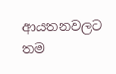ආයතනවලට තම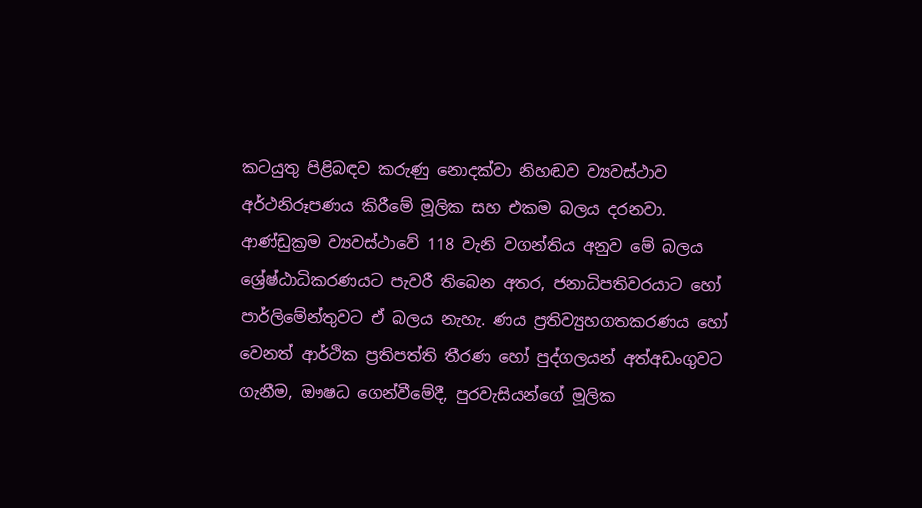කටයුතු පිළිබඳව කරුණු නොදක්වා නිහඬව ව්‍යවස්ථාව අර්ථනිරූපණය කිරීමේ මූලික සහ එකම බලය දරනවා. ආණ්ඩුක්‍රම ව්‍යවස්ථාවේ 118 වැනි වගන්තිය අනුව මේ බලය ශ්‍රේෂ්ඨාධිකරණයට පැවරී තිබෙන අතර, ජනාධිපතිවරයාට හෝ පාර්ලිමේන්තුවට ඒ බලය නැහැ. ණය ප්‍රතිව්‍යුහගතකරණය හෝ වෙනත් ආර්ථික ප්‍රතිපත්ති තීරණ හෝ පුද්ගලයන් අත්අඩංගුවට ගැනීම, ඖෂධ ගෙන්වීමේදී, පුරවැසියන්ගේ මූලික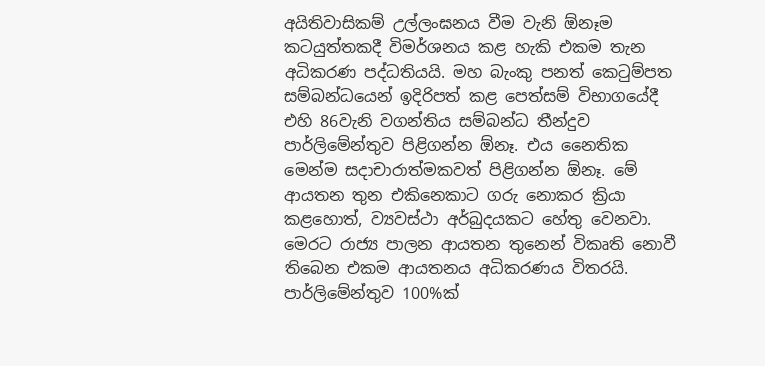අයිතිවාසිකම් උල්ලංඝනය වීම වැනි ඕනෑම කටයුත්තකදී විමර්ශනය කළ හැකි එකම තැන අධිකරණ පද්ධතියයි. මහ බැංකු පනත් කෙටුම්පත සම්බන්ධයෙන් ඉදිරිපත් කළ පෙත්සම් විභාගයේදී එහි 86වැනි වගන්තිය සම්බන්ධ තීන්දුව පාර්ලිමේන්තුව පිළිගන්න ඕනෑ. එය නෛතික මෙන්ම සදාචාරාත්මකවත් පිළිගන්න ඕනෑ. මේ ආයතන තුන එකිනෙකාට ගරු නොකර ක්‍රියා කළහොත්, ව්‍යවස්ථා අර්බුදයකට හේතු වෙනවා. මෙරට රාජ්‍ය පාලන ආයතන තුනෙන් විකෘති නොවී තිබෙන එකම ආයතනය අධිකරණය විතරයි. පාර්ලිමේන්තුව 100%ක්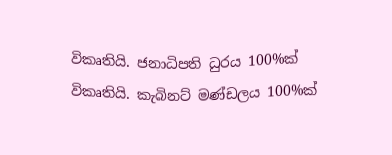විකෘතියි. ජනාධිපති ධුරය 100%ක් විකෘතියි. කැබිනට් මණ්ඩලය 100%ක්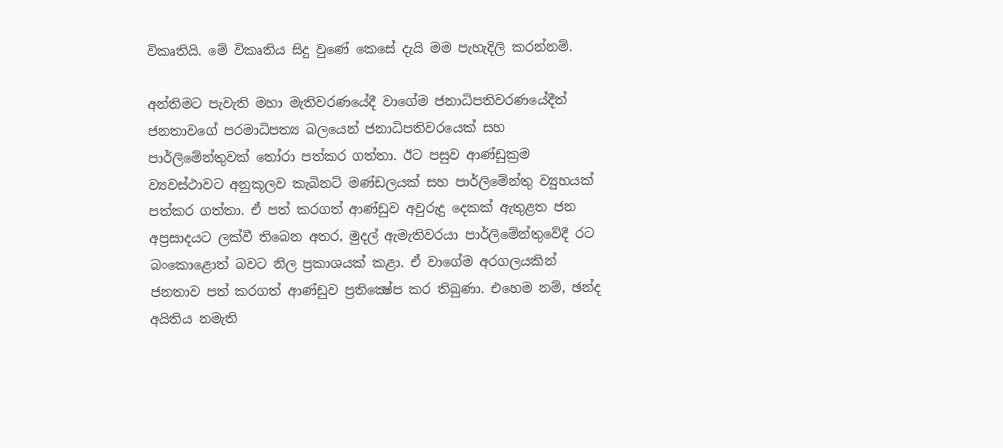විකෘතියි. මේ විකෘතිය සිදු වුණේ කෙසේ දැයි මම පැහැදිලි කරන්නම්.

අන්තිමට පැවැති මහා මැතිවරණයේදී වාගේම ජනාධිපතිවරණයේදීත් ජනතාවගේ පරමාධිපත්‍ය බලයෙන් ජනාධිපතිවරයෙක් සහ පාර්ලිමේන්තුවක් තෝරා පත්කර ගත්තා. ඊට පසුව ආණ්ඩුක්‍රම ව්‍යවස්ථාවට අනුකූලව කැබිනට් මණ්ඩලයක් සහ පාර්ලිමේන්තු ව්‍යුහයක් පත්කර ගත්තා. ඒ පත් කරගත් ආණ්ඩුව අවුරුදු දෙකක් ඇතුළත ජන අප්‍රසාදයට ලක්වී තිබෙන අතර, මුදල් ඇමැතිවරයා පාර්ලිමේන්තුවේදී රට බංකොළොත් බවට නිල ප්‍රකාශයක් කළා. ඒ වාගේම අරගලයකින් ජනතාව පත් කරගත් ආණ්ඩුව ප්‍රතික්‍ෂේප කර තිබුණා. එහෙම නම්, ඡන්ද අයිතිය නමැති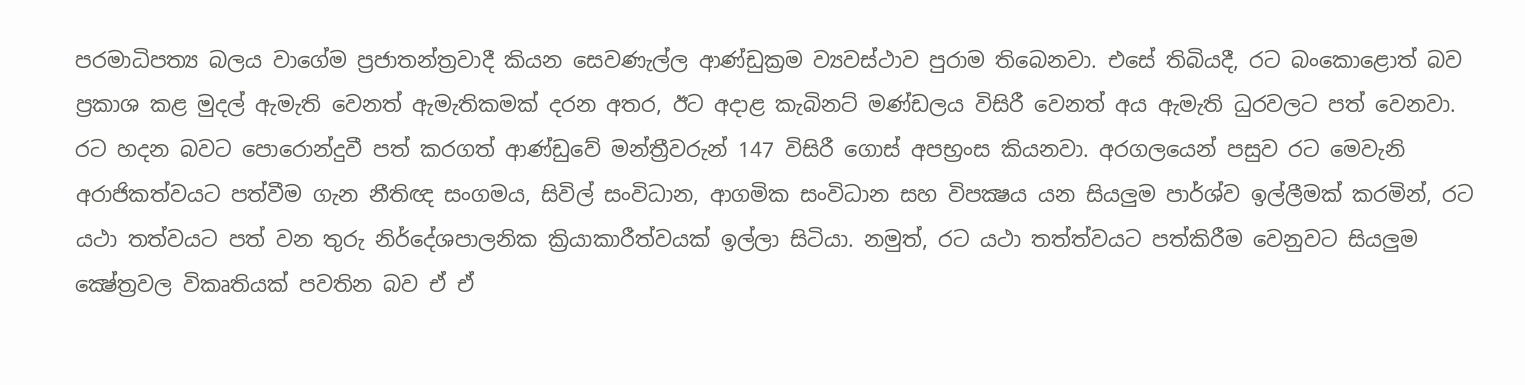පරමාධිපත්‍ය බලය වාගේම ප්‍රජාතන්ත්‍රවාදී කියන සෙවණැල්ල ආණ්ඩුක්‍රම ව්‍යවස්ථාව පුරාම තිබෙනවා. එසේ තිබියදී, රට බංකොළොත් බව ප්‍රකාශ කළ මුදල් ඇමැති වෙනත් ඇමැතිකමක් දරන අතර, ඊට අදාළ කැබිනට් මණ්ඩලය විසිරී වෙනත් අය ඇමැති ධුරවලට පත් වෙනවා. රට හදන බවට පොරොන්දුවී පත් කරගත් ආණ්ඩුවේ මන්ත්‍රීවරුන් 147 විසිරී ගොස් අපභ්‍රංස කියනවා. අරගලයෙන් පසුව රට මෙවැනි අරාජිකත්වයට පත්වීම ගැන නීතිඥ සංගමය, සිවිල් සංවිධාන, ආගමික සංවිධාන සහ විපක්‍ෂය යන සියලුම පාර්ශ්ව ඉල්ලීමක් කරමින්, රට යථා තත්වයට පත් වන තුරු නිර්දේශපාලනික ක්‍රියාකාරීත්වයක් ඉල්ලා සිටියා. නමුත්, රට යථා තත්ත්වයට පත්කිරීම වෙනුවට සියලුම ක්‍ෂේත්‍රවල විකෘතියක් පවතින බව ඒ ඒ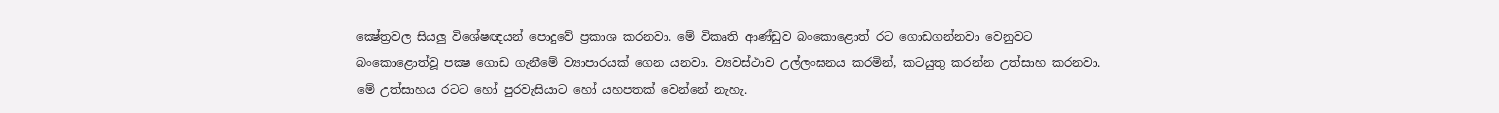ක්‍ෂේත්‍රවල සියලු විශේෂඥයන් පොදුවේ ප්‍රකාශ කරනවා. මේ විකෘති ආණ්ඩුව බංකොළොත් රට ගොඩගන්නවා වෙනුවට බංකොළොත්වූ පක්‍ෂ ගොඩ ගැනීමේ ව්‍යාපාරයක් ගෙන යනවා. ව්‍යවස්ථාව උල්ලංඝනය කරමින්, කටයුතු කරන්න උත්සාහ කරනවා. මේ උත්සාහය රටට හෝ පුරවැසියාට හෝ යහපතක් වෙන්නේ නැහැ.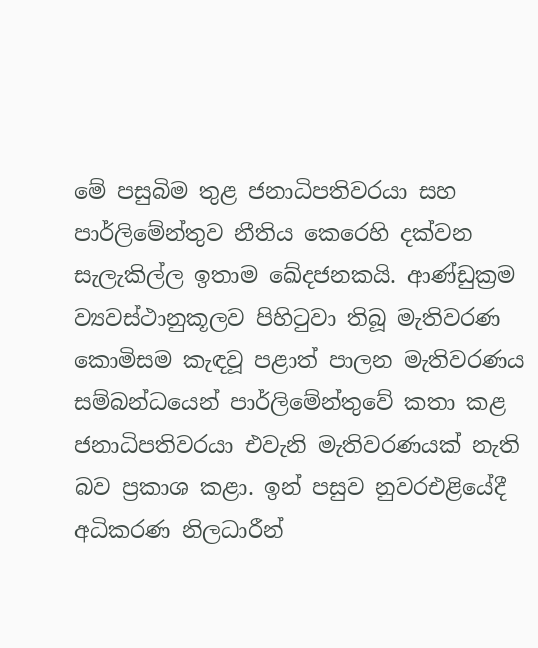මේ පසුබිම තුළ ජනාධිපතිවරයා සහ පාර්ලිමේන්තුව නීතිය කෙරෙහි දක්වන සැලැකිල්ල ඉතාම ඛේදජනකයි. ආණ්ඩුක්‍රම ව්‍යවස්ථානුකූලව පිහිටුවා තිබූ මැතිවරණ කොමිසම කැඳවූ පළාත් පාලන මැතිවරණය සම්බන්ධයෙන් පාර්ලිමේන්තුවේ කතා කළ ජනාධිපතිවරයා එවැනි මැතිවරණයක් නැති බව ප්‍රකාශ කළා. ඉන් පසුව නුවරඑළියේදී අධිකරණ නිලධාරීන්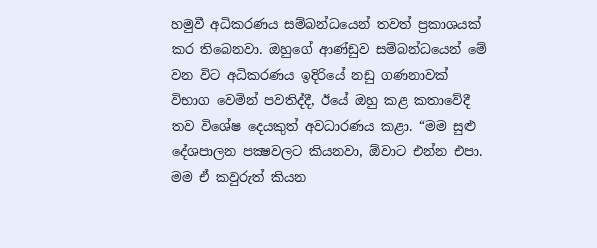හමුවී අධිකරණය සම්බන්ධයෙන් තවත් ප්‍රකාශයක් කර තිබෙනවා. ඔහුගේ ආණ්ඩුව සම්බන්ධයෙන් මේ වන විට අධිකරණය ඉදිරියේ නඩු ගණනාවක් විභාග වෙමින් පවතිද්දී, ඊයේ ඔහු කළ කතාවේදී තව විශේෂ දෙයකුත් අවධාරණය කළා. “මම සුළු දේශපාලන පක්‍ෂවලට කියනවා, ඕවාට එන්න එපා. මම ඒ කවුරුත් කියන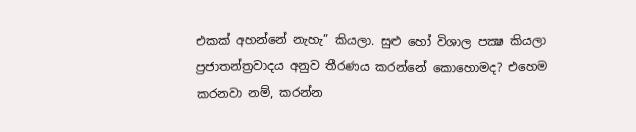එකක් අහන්නේ නැහැ” කියලා. සුළු හෝ විශාල පක්‍ෂ කියලා ප්‍රජාතන්ත්‍රවාදය අනුව තීරණය කරන්නේ කොහොමද? එහෙම කරනවා නම්, කරන්න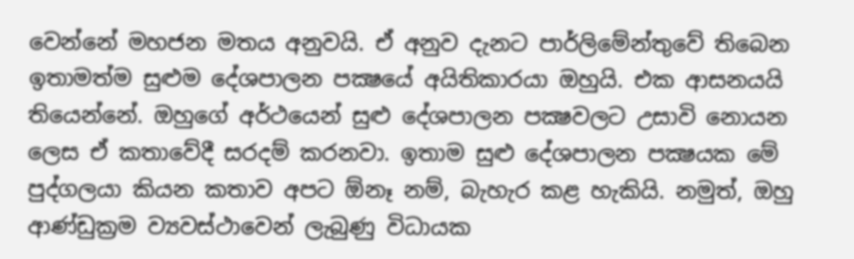වෙන්නේ මහජන මතය අනුවයි. ඒ අනුව දැනට පාර්ලිමේන්තුවේ තිබෙන ඉතාමත්ම සුළුම දේශපාලන පක්‍ෂයේ අයිතිකාරයා ඔහුයි. එක ආසනයයි තියෙන්නේ. ඔහුගේ අර්ථයෙන් සුළු දේශපාලන පක්‍ෂවලට උසාවි නොයන ලෙස ඒ කතාවේදී සරදම් කරනවා. ඉතාම සුළු දේශපාලන පක්‍ෂයක මේ පුද්ගලයා කියන කතාව අපට ඕනෑ නම්, බැහැර කළ හැකියි. නමුත්, ඔහු ආණ්ඩුක්‍රම ව්‍යවස්ථාවෙන් ලැබුණු විධායක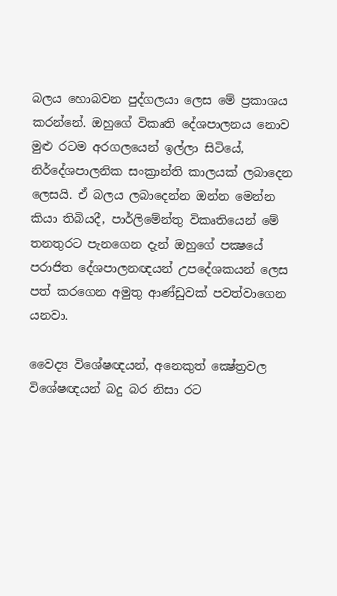බලය හොබවන පුද්ගලයා ලෙස මේ ප්‍රකාශය කරන්නේ. ඔහුගේ විකෘති දේශපාලනය නොව මුළු රටම අරගලයෙන් ඉල්ලා සිටියේ, නිර්දේශපාලනික සංක්‍රාන්ති කාලයක් ලබාදෙන ලෙසයි. ඒ බලය ලබාදෙන්න ඔන්න මෙන්න කියා තිබියදී, පාර්ලිමේන්තු විකෘතියෙන් මේ තනතුරට පැනගෙන දැන් ඔහුගේ පක්‍ෂයේ පරාජිත දේශපාලනඥයන් උපදේශකයන් ලෙස පත් කරගෙන අමුතු ආණ්ඩුවක් පවත්වාගෙන යනවා.

වෛද්‍ය විශේෂඥයන්, අනෙකුත් ක්‍ෂේත්‍රවල විශේෂඥයන් බදු බර නිසා රට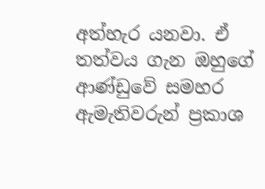අත්හැර යනවා. ඒ තත්වය ගැන ඔහුගේ ආණ්ඩුවේ සමහර ඇමැතිවරුන් ප්‍රකාශ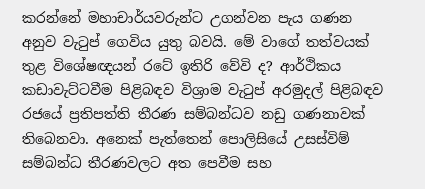කරන්නේ මහාචාර්යවරුන්ට උගන්වන පැය ගණන අනුව වැටුප් ගෙවිය යුතු බවයි. මේ වාගේ තත්වයක් තුළ විශේෂඥයන් රටේ ඉතිරි වේවි ද? ආර්ථිකය කඩාවැට්ටවීම පිළිබඳව විශ්‍රාම වැටුප් අරමුදල් පිළිබඳව රජයේ ප්‍රතිපත්ති තීරණ සම්බන්ධව නඩු ගණනාවක් තිබෙනවා. අනෙක් පැත්තෙන් පොලිසියේ උසස්විම් සම්බන්ධ තීරණවලට අත පෙවීම සහ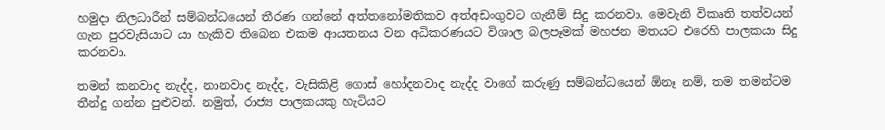හමුදා නිලධාරීන් සම්බන්ධයෙන් තීරණ ගන්නේ අත්තනෝමතිකව අත්අඩංගුවට ගැනීම් සිදු කරනවා. මෙවැනි විකෘති තත්වයන් ගැන පුරවැසියාට යා හැකිව තිබෙන එකම ආයතනය වන අධිකරණයට විශාල බලපෑමක් මහජන මතයට එරෙහි පාලකයා සිදු කරනවා.

තමන් කනවාද නැද්ද, නානවාද නැද්ද, වැසිකිළි ගොස් හෝදනවාද නැද්ද වාගේ කරුණු සම්බන්ධයෙන් ඕනෑ නම්, තම තමන්ටම තීන්දු ගන්න පුළුවන්. නමුත්, රාජ්‍ය පාලකයකු හැටියට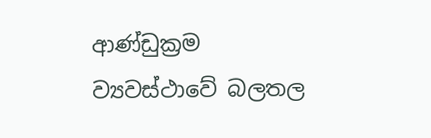ආණ්ඩුක්‍රම ව්‍යවස්ථාවේ බලතල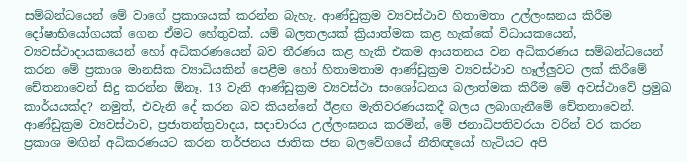සම්බන්ධයෙන් මේ වාගේ ප්‍රකාශයක් කරන්න බැහැ. ආණ්ඩුක්‍රම ව්‍යවස්ථාව හිතාමතා උල්ලංඝනය කිරීම දෝෂාභියෝගයක් ගෙන ඒමට හේතුවක්. යම් බලතලයක් ක්‍රියාත්මක කළ හැක්කේ විධායකයෙන්, ව්‍යවස්ථාදායකයෙන් හෝ අධිකරණයෙන් බව තීරණය කළ හැකි එකම ආයතනය වන අධිකරණය සම්බන්ධයෙන් කරන මේ ප්‍රකාශ මානසික ව්‍යාධියකින් පෙළීම හෝ හිතාමතාම ආණ්ඩුක්‍රම ව්‍යවස්ථාව හෑල්ලුවට ලක් කිරීමේ චේතනාවෙන් සිදු කරන්න ඕනෑ. 13 වැනි ආණ්ඩුක්‍රම ව්‍යවස්ථා සංශෝධනය බලාත්මක කිරීම මේ අවස්ථාවේ ප්‍රමුඛ කාර්යයක්ද? නමුත්, එවැනි දේ කරන බව කියන්නේ ඊළඟ මැතිවරණයකදී බලය ලබාගැනීමේ චේතනාවෙන්. ආණ්ඩුක්‍රම ව්‍යවස්ථාව, ප්‍රජාතන්ත්‍රවාදය, සදාචාරය උල්ලංඝනය කරමින්, මේ ජනාධිපතිවරයා වරින් වර කරන ප්‍රකාශ මඟින් අධිකරණයට කරන තර්ජනය ජාතික ජන බලවේගයේ නීතිඥයෝ හැටියට අපි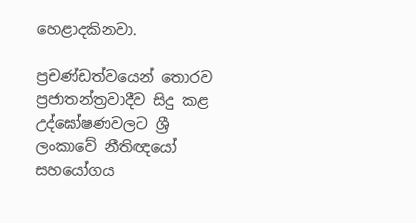හෙළාදකිනවා.

ප්‍රචණ්ඩත්වයෙන් තොරව ප්‍රජාතන්ත්‍රවාදීව සිදු කළ උද්ඝෝෂණවලට ශ්‍රී ලංකාවේ නීතිඥයෝ සහයෝගය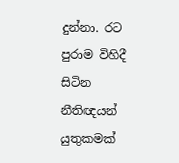දුන්නා. රට පුරාම විහිදී සිටින නීතිඥයන් යුතුකමක්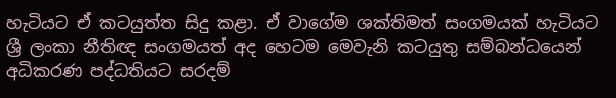හැටියට ඒ කටයුත්ත සිදු කළා. ඒ වාගේම ශක්තිමත් සංගමයක් හැටියට ශ්‍රී ලංකා නීතිඥ සංගමයත් අද හෙටම මෙවැනි කටයුතු සම්බන්ධයෙන් අධිකරණ පද්ධතියට සරදම්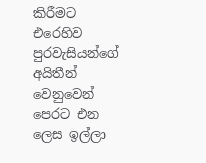කිරීමට එරෙහිව පුරවැසියන්ගේ අයිතීන් වෙනුවෙන් පෙරට එන ලෙස ඉල්ලා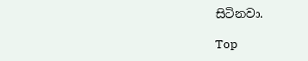සිටිනවා.

Top